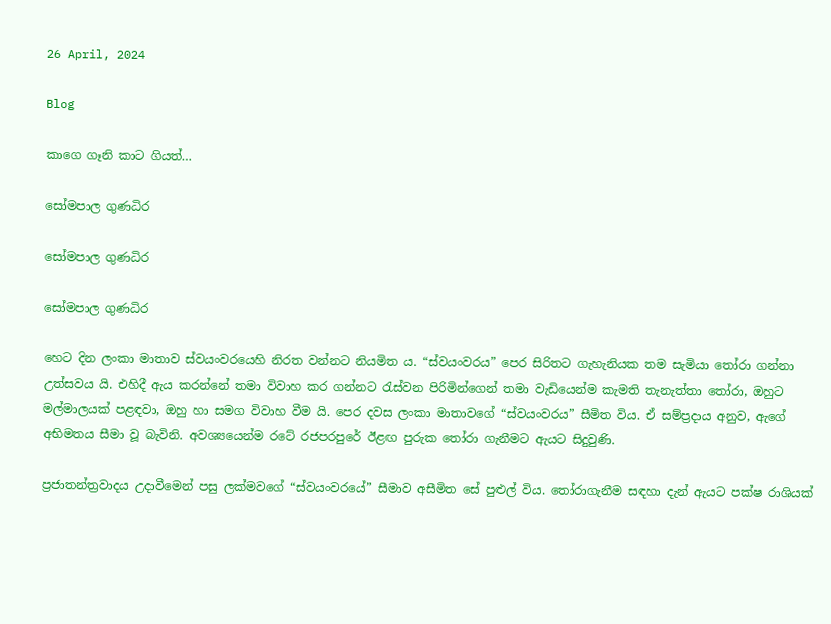26 April, 2024

Blog

කාගෙ ගෑනි කාට ගියත්…

සෝමපාල ගුණධිර

සෝමපාල ගුණධිර

සෝමපාල ගුණධිර

හෙට දින ලංකා මාතාව ස්වයංවරයෙහි නිරත වන්නට නියමිත ය. “ස්වයංවරය” පෙර සිරිතට ගැහැනියක තම සැමියා තෝරා ගන්නා උත්සවය යි. එහිදී ඇය කරන්නේ තමා විවාහ කර ගන්නට රැස්වන පිරිමින්ගෙන් තමා වැඩියෙන්ම කැමති තැනැත්තා තෝරා, ඔහුට මල්මාලයක් පළඳවා, ඔහු හා සමග විවාහ වීම යි. පෙර දවස ලංකා මාතාවගේ “ස්වයංවරය” සීමිත විය. ඒ සම්ප්‍රදාය අනුව, ඇගේ අභිමතය සීමා වූ බැවිනි. අවශ්‍යයෙන්ම රටේ රජපරපුරේ ඊළඟ පුරුක තෝරා ගැනීමට ඇයට සිදුවුණි.

ප්‍රජාතන්ත්‍රවාදය උදාවීමෙන් පසු ලක්මවගේ “ස්වයංවරයේ” සීමාව අසීමිත සේ පුළුල් විය. තෝරාගැනීම සඳහා දැන් ඇයට පක්ෂ රාශියක්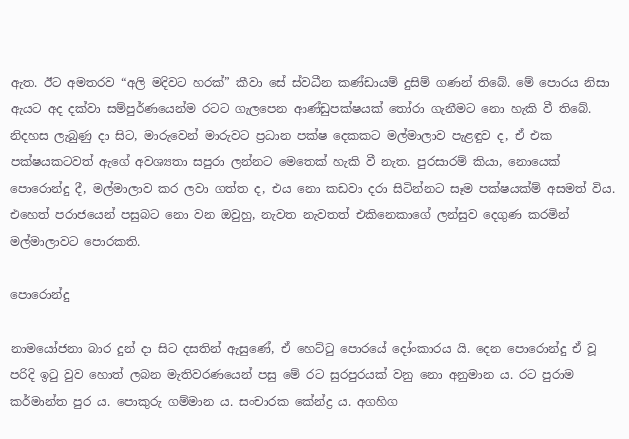ඇත. ඊට අමතරව “අලි මදිවට හරක්” කීවා සේ ස්වධීන කණ්ඩායම් දුසිම් ගණන් තිබේ. මේ පොරය නිසා ඇයට අද දක්වා සම්පුර්ණයෙන්ම රටට ගැලපෙන ආණ්ඩුපක්ෂයක් තෝරා ගැනීමට නො හැකි වී තිබේ. නිදහස ලැබුණු දා සිට, මාරුවෙන් මාරුවට ප්‍රධාන පක්ෂ දෙකකට මල්මාලාව පැළඳුව ද, ඒ එක පක්ෂයකටවත් ඇගේ අවශ්‍යතා සපුරා ලන්නට මෙතෙක් හැකි වී නැත. පුරසාරම් කියා, නොයෙක් පොරොන්දු දී, මල්මාලාව කර ලවා ගත්ත ද, එය නො කඩවා දරා සිටින්නට සෑම පක්ෂයක්ම් අසමත් විය. එහෙත් පරාජයෙන් පසුබට නො වන ඔවුහු, නැවත නැවතත් එකිනෙකාගේ ලන්සුව දෙගුණ කරමින් මල්මාලාවට පොරකති.

පොරොන්දු

නාමයෝජනා බාර දුන් දා සිට දසතින් ඇසුණේ, ඒ හෙට්ටු පොරයේ දෝංකාරය යි. දෙන පොරොන්දු ඒ වූ පරිදි ඉටු වුව හොත් ලබන මැතිවරණයෙන් පසු මේ රට සුරපුරයක් වනු නො අනුමාන ය. රට පුරාම කර්මාන්ත පුර ය. පොකුරු ගම්මාන ය. සංචාරක කේන්ද්‍ර ය. අගහිග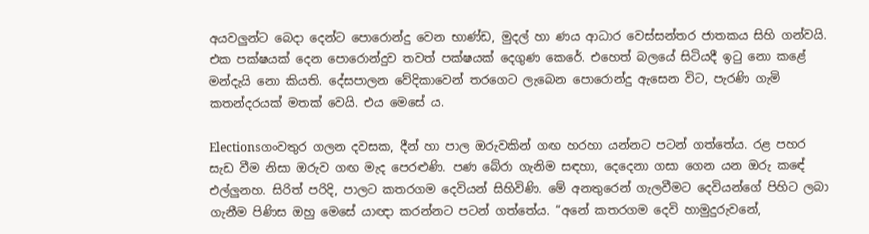අයවලුන්ට බෙදා දෙන්ට පොරොන්දු වෙන භාණ්ඩ, මුදල් හා ණය ආධාර වෙස්සන්තර ජාතකය සිහි ගන්වයි. එක පක්ෂයක් දෙන පොරොන්දුව තවත් පක්ෂයක් දෙගුණ කෙරේ. එහෙත් බලයේ සිටියදී ඉටු නො කළේ මන්දැයි නො කියති. දේසපාලන වේදිකාවෙන් තරගෙට ලැබෙන පොරොන්දු ඇසෙන විට, පැරණි ගැමි කතන්දරයක් මතක් වෙයි. එය මෙසේ ය.

Electionsගංවතුර ගලන දවසක, දීන් හා පාල ඔරුවකින් ගඟ හරහා යන්නට පටන් ගත්තේය. රළ පහර සැඩ වීම නිසා ඔරුව ගඟ මැද පෙරළුණි. පණ බේරා ගැනිම සඳහා, දෙදෙනා ගසා ගෙන යන ඔරු කඳේ එල්ලුනහ. සිරිත් පරිදි, පාලට කතරගම දෙවියන් සිහිවිණි. මේ අනතුරෙන් ගැලවීමට දෙවියන්ගේ පිහිට ලබා ගැනීම පිණිස ඔහු මෙසේ යාඥා කරන්නට පටන් ගත්තේය. “අනේ කතරගම දෙවි හාමුදුරුවනේ,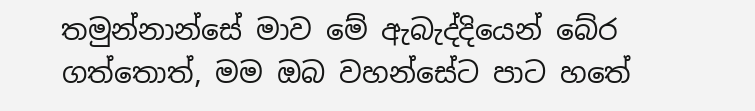තමුන්නාන්සේ මාව මේ ඇබැද්දියෙන් බේර ගත්තොත්, මම ඔබ වහන්සේට පාට හතේ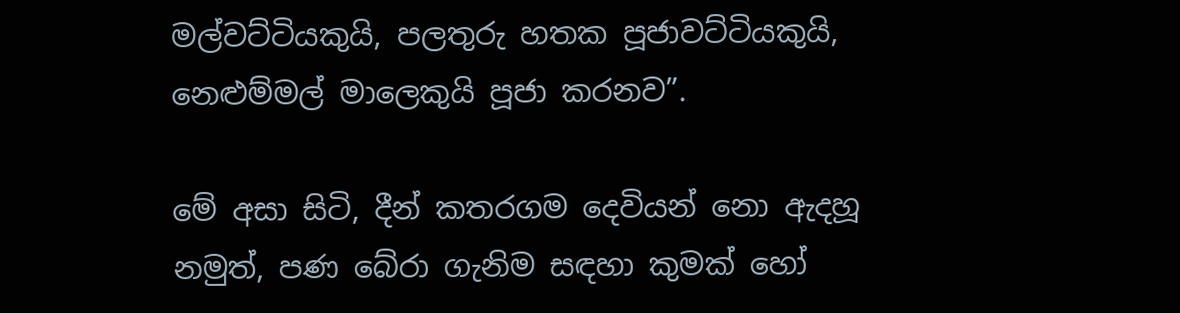මල්වට්ටියකුයි, පලතුරු හතක පූජාවට්ටියකුයි, නෙළුම්මල් මාලෙකුයි පූජා කරනව”.

මේ අසා සිටි, දීන් කතරගම දෙවියන් නො ඇදහූ නමුත්, පණ බේරා ගැනිම සඳහා කුමක් හෝ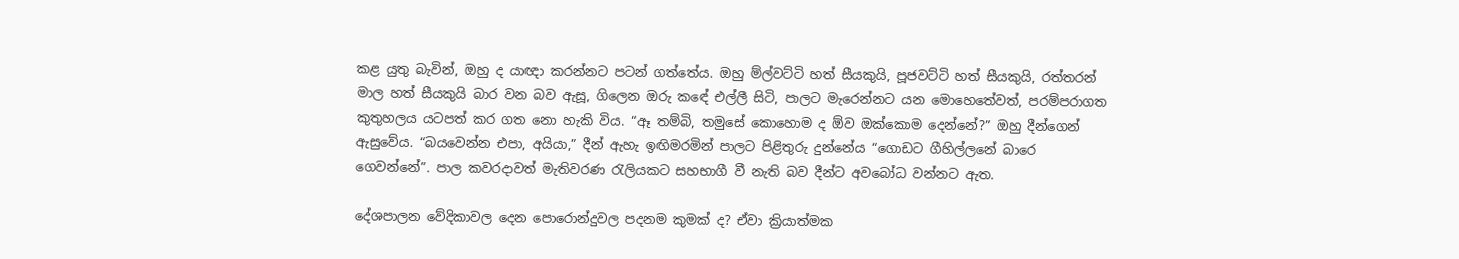කළ යුතු බැවින්, ඔහු ද යාඥා කරන්නට පටන් ගත්තේය. ඔහු ම්ල්වට්ටි හත් සීයකුයි, පූජවට්ටි හත් සීයකුයි, රත්තරන් මාල හත් සීයකුයි බාර වන බව ඇසූ, ගිලෙන ඔරු කඳේ එල්ලී සිටි, පාලට මැරෙන්නට යන මොහෙතේවත්, පරම්පරාගත කුතුහලය යටපත් කර ගත නො හැකි විය. “ඈ තම්බි, තමුසේ කොහොම ද ඕව ඔක්කොම දෙන්නේ?” ඔහු දීන්ගෙන් ඇසුවේය. “බයවෙන්න එපා, අයියා,” දීන් ඇහැ ඉඟිමරමින් පාලට පිළිතුරු දුන්නේය “ගොඩට ගීහිල්ලනේ බාරෙ ගෙවන්නේ”. පාල කවරදාවත් මැතිවරණ රැලියකට සහභාගී වී නැති බව දීන්ට අවබෝධ වන්නට ඇත.

දේශපාලන වේදිකාවල දෙන පොරොන්දුවල පදනම කුමක් ද? ඒවා ක්‍රියාත්මක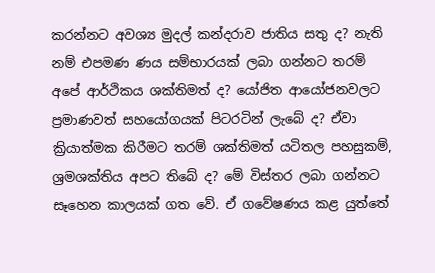කරන්නට අවශ්‍ය මුදල් කන්දරාව ජාතිය සතු ද? නැති නම් එපමණ ණය සම්භාරයක් ලබා ගන්නට තරම් අපේ ආර්ථිකය ශක්තිමත් ද? යෝජිත ආයෝජනවලට ප්‍රමාණවත් සහයෝගයක් පිටරටින් ලැබේ ද? ඒවා ක්‍රියාත්මක කිරීමට තරම් ශක්තිමත් යටිතල පහසුකම්, ශ්‍රමශක්තිය අපට තිබේ ද? මේ විස්තර ලබා ගන්නට සෑහෙන කාලයක් ගත වේ. ඒ ගවේෂණය කළ යුත්තේ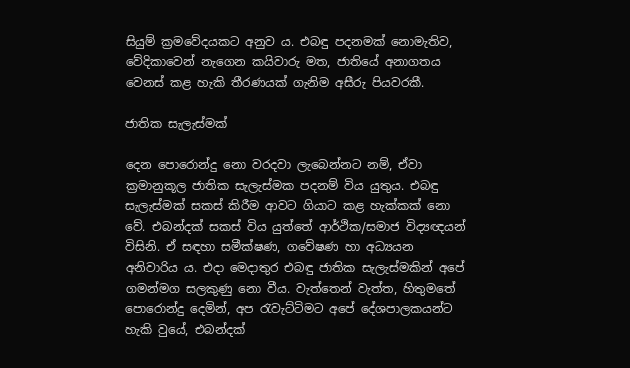සියුම් ක්‍රමවේදයකට අනුව ය. එබඳු පදනමක් නොමැතිව, වේදිකාවෙන් නැගෙන කයිවාරු මත, ජාතියේ අනාගතය වෙනස් කළ හැකි තීරණයක් ගැනිම අසීරු පියවරකී.

ජාතික සැලැස්මක්

දෙන පොරොන්දු නො වරදවා ලැබෙන්නට නම්, ඒවා ක්‍රමානුකූල ජාතික සැලැස්මක පදනම් විය යුතුය. එබඳු සැලැස්මක් සකස් කිරීම ආවට ගියාට කළ හැක්කක් නො වේ. එබන්දක් සකස් විය යුත්තේ ආර්ථික/සමාජ විද්‍යඥයන් විසිනි. ඒ සඳහා සමීක්ෂණ, ගවේෂණ හා අධ්‍යයන අනිවාරිය ය. එදා මෙදාතුර එබඳු ජාතික සැලැස්මකින් අපේ ගමන්මග සලකුණු නො වීය. වැත්තෙන් වැත්ත, හිතුමතේ පොරොන්දු දෙමින්, අප රැවැට්ටිමට අපේ දේශපාලකයන්ට හැකි වුයේ, එබන්දක්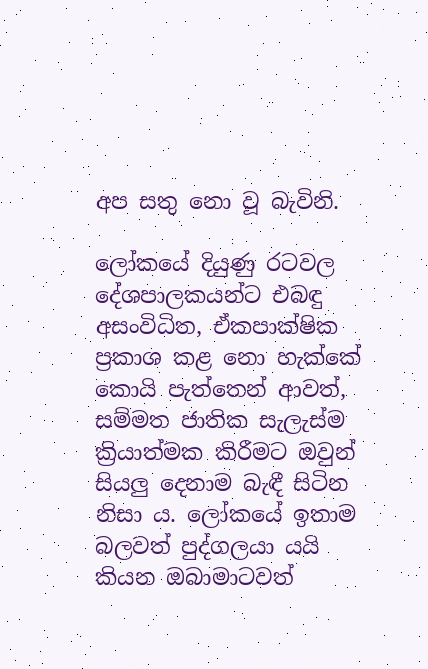අප සතු නො වූ බැවිනි.

ලෝකයේ දියුණු රටවල දේශපාලකයන්ට එබඳු අසංවිධිත, ඒකපාක්ෂික ප්‍රකාශ කළ නො හැක්කේ කොයි පැත්තෙන් ආවත්, සම්මත ජාතික සැලැස්ම ක්‍රියාත්මක කිරීමට ඔවුන් සියලු දෙනාම බැඳී සිටින නිසා ය. ලෝකයේ ඉතාම බලවත් පුද්ගලයා යයි කියන ඔබාමාටවත්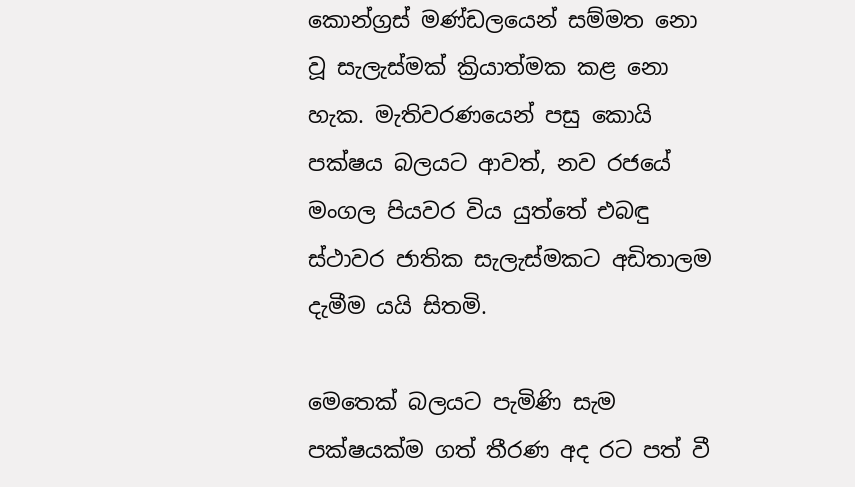කොන්ග්‍රස් මණ්ඩලයෙන් සම්මත නො වූ සැලැස්මක් ක්‍රියාත්මක කළ නො හැක. මැතිවරණයෙන් පසු කොයි පක්ෂය බලයට ආවත්, නව රජයේ මංගල පියවර විය යුත්තේ එබඳු ස්ථාවර ජාතික සැලැස්මකට අඩිතාලම දැමීම යයි සිතමි.

මෙතෙක් බලයට පැමිණි සැම පක්ෂයක්ම ගත් තීරණ අද රට පත් වී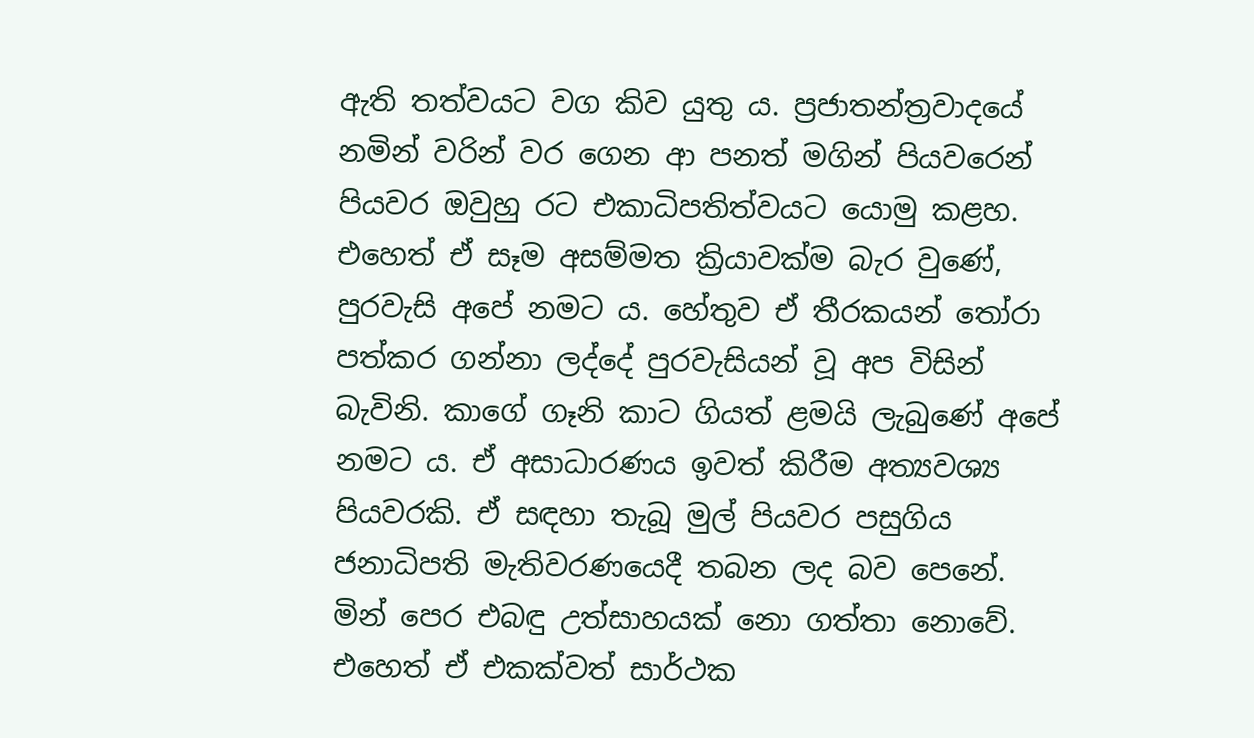ඇති තත්වයට වග කිව යුතු ය. ප්‍රජාතන්ත්‍රවාදයේ නමින් වරින් වර ගෙන ආ පනත් මගින් පියවරෙන් පියවර ඔවුහු රට එකාධිපතිත්වයට යොමු කළහ. එහෙත් ඒ සෑම අසම්මත ක්‍රියාවක්ම බැර වුණේ, පුරවැසි අපේ නමට ය. හේතුව ඒ තීරකයන් තෝරා පත්කර ගන්නා ලද්දේ පුරවැසියන් වූ අප විසින් බැවිනි. කාගේ ගෑනි කාට ගියත් ළමයි ලැබුණේ අපේ නමට ය. ඒ අසාධාරණය ඉවත් කිරීම අත්‍යවශ්‍ය පියවරකි. ඒ සඳහා තැබූ මුල් පියවර පසුගිය ජනාධිපති මැතිවරණයෙදී තබන ලද බව පෙනේ. මින් පෙර එබඳු උත්සාහයක් නො ගත්තා නොවේ. එහෙත් ඒ එකක්වත් සාර්ථක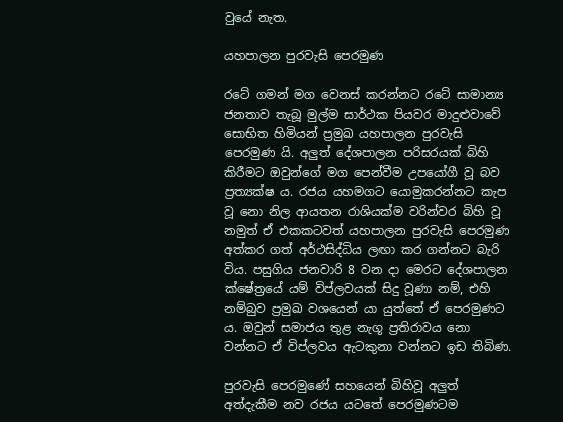වුයේ නැත.

යහපාලන පුරවැසි පෙරමුණ

රටේ ගමන් මග වෙනස් කරන්නට රටේ සාමාන්‍ය ජනතාව තැබූ මුල්ම සාර්ථක පියවර මාදුළුවාවේ සොභිත හිමියන් ප්‍රමුඛ යහපාලන පුරවැසි පෙරමුණ යි. අලුත් දේශපාලන පරිසරයක් බිහි කිරීමට ඔවුන්ගේ මග පෙන්වීම උපයෝගී වූ බව ප්‍රත්‍යක්ෂ ය. රජය යහමගට යොමුකරන්නට කැප වූ නො නිල ආයතන රාශියක්ම වරින්වර බිහි වූ නමුත් ඒ එකකටවත් යහපාලන පුරවැසි පෙරමුණ අත්කර ගත් අර්ථසිද්ධිය ලඟා කර ගන්නට බැරි විය. පසුගිය ජනවාරි 8 වන දා මෙරට දේශපාලන ක්ෂේත්‍රයේ යම් විප්ලවයක් සිදු වූණා නම්, එහි නම්බුව ප්‍රමුඛ වශයෙන් යා යුත්තේ ඒ පෙරමුණට ය. ඔවුන් සමාජය තුළ නැගූ ප්‍රතිරාවය නො වන්නට ඒ විප්ලවය ඇටකුනා වන්නට ඉඩ තිබිණ.

පුරවැසි පෙරමුණේ සහයෙන් බිහිවූ අලුත් අත්දැකීම නව රජය යටතේ පෙරමුණටම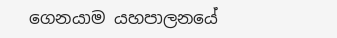ගෙනයාම යහපාලනයේ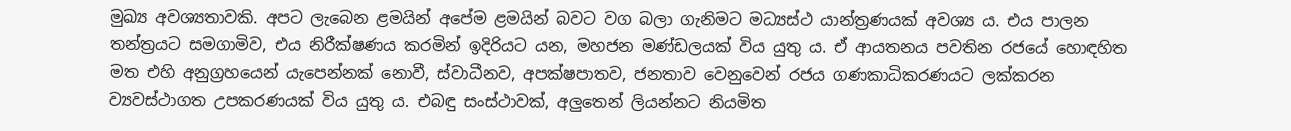මුඛ්‍ය අවශ්‍යතාවකි. අපට ලැබෙන ළමයින් අපේම ළමයින් බවට වග බලා ගැනිමට මධ්‍යස්ථ යාන්ත්‍රණයක් අවශ්‍ය ය. එය පාලන තන්ත්‍රයට සමගාමිව, එය නිරීක්ෂණය කරමින් ඉදිරියට යන, මහජන මණ්ඩලයක් විය යුතු ය. ඒ ආයතනය පවතින රජයේ හොඳහිත මත එහි අනුග්‍රහයෙන් යැපෙන්නක් නොවී, ස්වාධීනව, අපක්ෂපාතව, ජනතාව වෙනුවෙන් රජය ගණකාධිකරණයට ලක්කරන ව්‍යවස්ථාගත උපකරණයක් විය යුතු ය. එබඳු සංස්ථාවක්, අලුතෙන් ලියන්නට නියමිත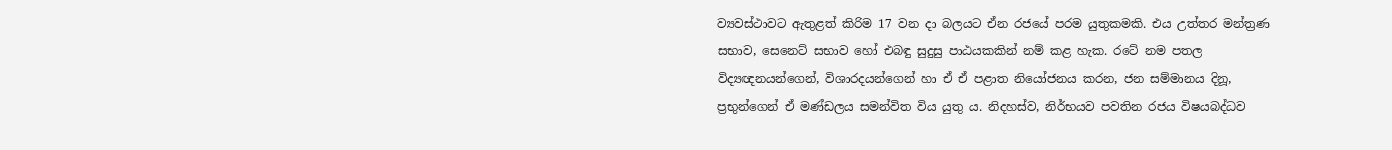ව්‍යවස්ථාවට ඇතුළත් කිරිම 17 වන දා බලයට ඒන රජයේ පරම යුතුකමකි. එය උත්තර මන්ත්‍රණ සභාව, සෙනෙට් සභාව හෝ එබඳු සුදුසු පාඨයකකින් නම් කළ හැක. රටේ නම පතල විද්‍යඥනයන්ගෙන්, විශාරදයන්ගෙන් හා ඒ ඒ පළාත නියෝජනය කරන, ජන සම්මානය දිනූ, ප්‍රභුන්ගෙන් ඒ මණ්ඩලය සමන්විත විය යුතු ය. නිදහස්ව, නිර්භයව පවතින රජය විෂයබද්ධව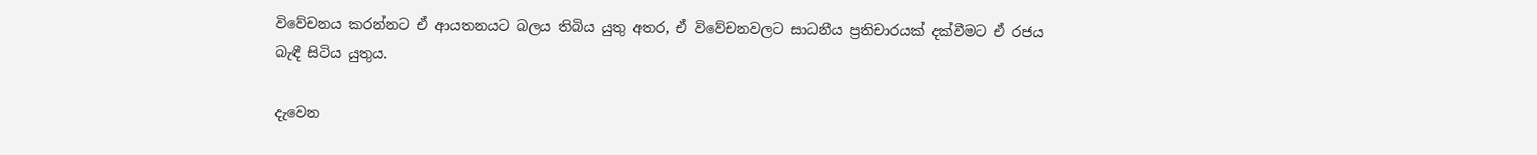විවේචනය කරන්නට ඒ ආයතනයට බලය තිබිය යුතු අතර, ඒ විවේචනවලට සාධනීය ප්‍රතිචාරයක් දක්වීමට ඒ රජය බැඳී සිටිය යුතුය.

දැවෙන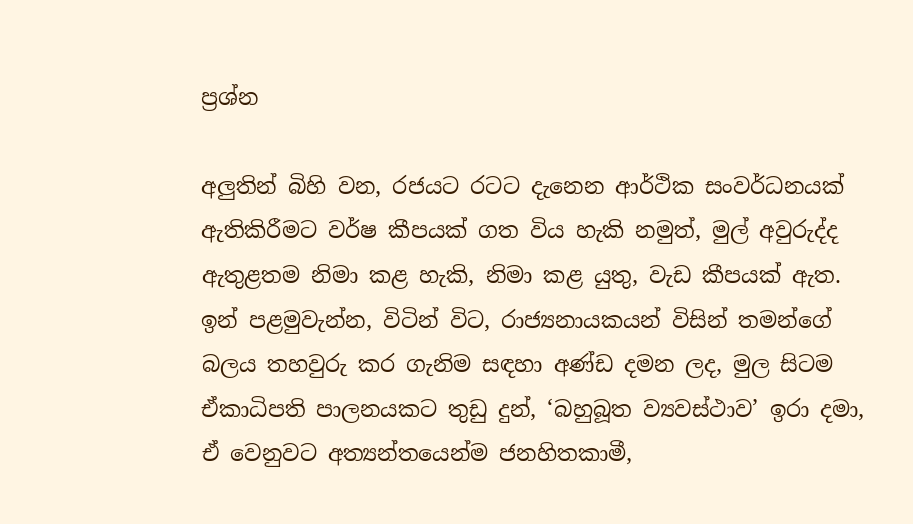ප්‍රශ්න

අලුතින් බිහි වන, රජයට රටට දැනෙන ආර්ථික සංවර්ධනයක් ඇතිකිරීමට වර්ෂ කීපයක් ගත විය හැකි නමුත්, මුල් අවුරුද්ද ඇතුළතම නිමා කළ හැකි, නිමා කළ යුතු, වැඩ කීපයක් ඇත. ඉන් පළමුවැන්න, විටින් විට, රාජ්‍යනායකයන් විසින් තමන්ගේ බලය තහවුරු කර ගැනිම සඳහා අණ්ඩ දමන ලද, මුල සිටම ඒකාධිපති පාලනයකට තුඩු දුන්, ‘බහුබූත ව්‍යවස්ථාව’ ඉරා දමා, ඒ වෙනුවට අත්‍යන්තයෙන්ම ජනහිතකාමී,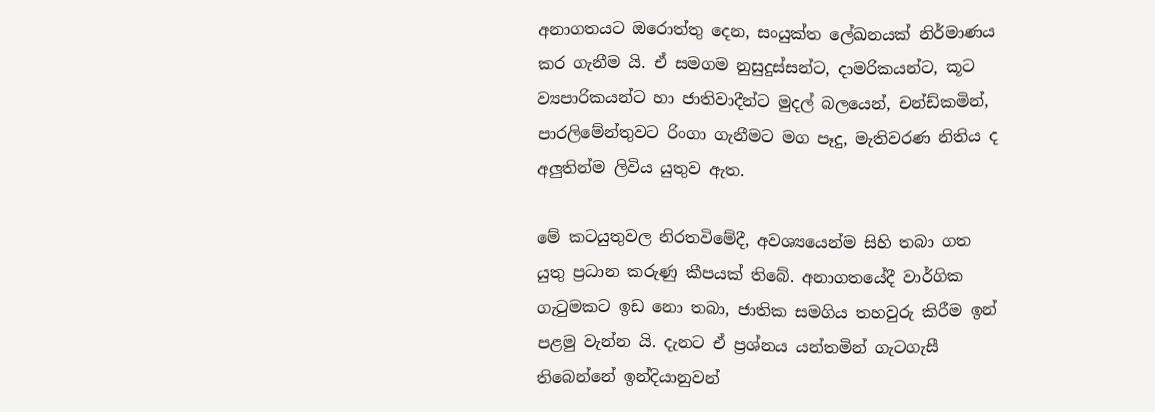අනාගතයට ඔරොත්තු දෙන, සංයුක්ත ලේඛනයක් නිර්මාණය කර ගැනීම යි. ඒ සමගම නුසුදුස්සන්ට, දාමරිකයන්ට, කූට ව්‍යපාරිකයන්ට හා ජාතිවාදීන්ට මුදල් බලයෙන්, චන්ඩ්කමින්, පාරලිමේන්තුවට රිංගා ගැනීමට මග පෑදු, මැතිවරණ නිතිය ද අලුතින්ම ලිවිය යුතුව ඇත.

මේ කටයුතුවල නිරතවිමේදී, අවශ්‍යයෙන්ම සිහි තබා ගත යුතු ප්‍රධාන කරුණු කීපයක් තිබේ. අනාගතයේදී වාර්ගික ගැටුමකට ඉඩ නො තබා, ජාතික සමගිය තහවුරු කිරීම ඉන් පළමු වැන්න යි. දැනට ඒ ප්‍රශ්නය යන්තමින් ගැටගැසී තිබෙන්නේ ඉන්දියානුවන්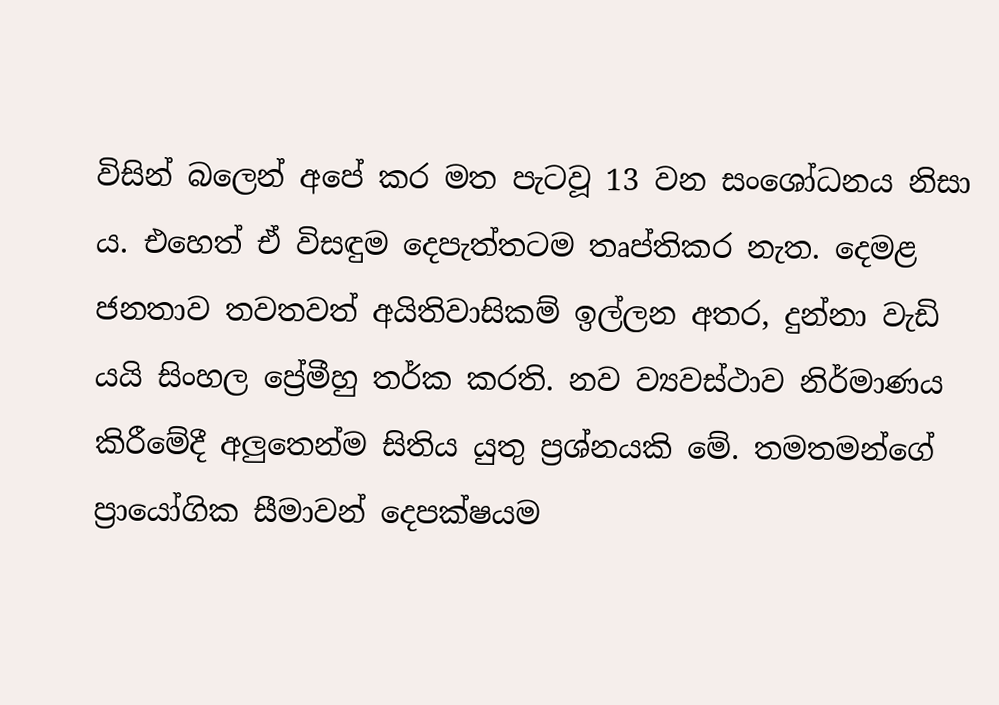විසින් බලෙන් අපේ කර මත පැටවූ 13 වන සංශෝධනය නිසා ය. එහෙත් ඒ විසඳුම දෙපැත්තටම තෘප්තිකර නැත. දෙමළ ජනතාව තවතවත් අයිතිවාසිකම් ඉල්ලන අතර, දුන්නා වැඩි යයි සිංහල ප්‍රේමීහු තර්ක කරති. නව ව්‍යවස්ථාව නිර්මාණය කිරීමේදී අලුතෙන්ම සිතිය යුතු ප්‍රශ්නයකි මේ. තමතමන්ගේ ප්‍රායෝගික සීමාවන් දෙපක්ෂයම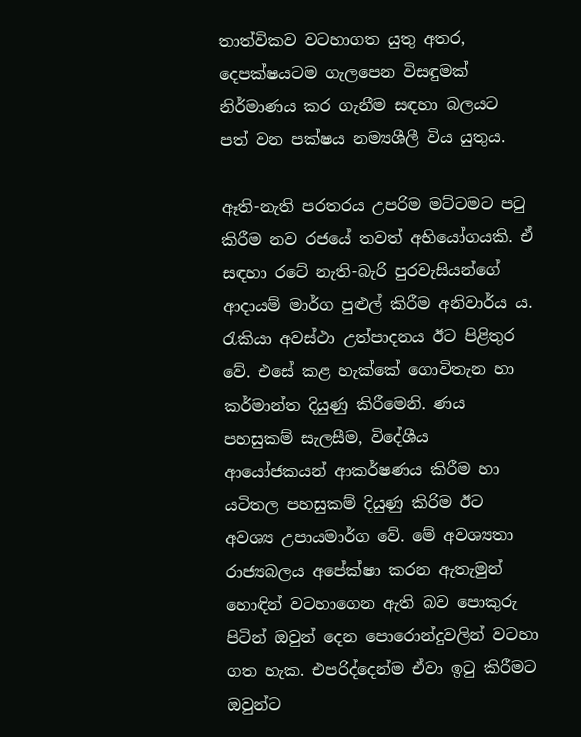තාත්විකව වටහාගත යුතු අතර, දෙපක්ෂයටම ගැලපෙන විසඳුමක් නිර්මාණය කර ගැනීම සඳහා බලයට පත් වන පක්ෂය නම්‍යශීලී විය යුතුය.

ඈති-නැති පරතරය උපරිම මට්ටමට පටු කිරීම නව රජයේ තවත් අභියෝගයකි. ඒ සඳහා රටේ නැති-බැරි පුරවැසියන්ගේ ආදායම් මාර්ග පුළුල් කිරීම අනිවාර්ය ය. රැකියා අවස්ථා උත්පාදනය ඊට පිළිතුර වේ. එසේ කළ හැක්කේ ගොවිතැන හා කර්මාන්ත දියුණු කිරීමෙනි. ණය පහසුකම් සැලසීම, විදේශීය ආයෝජකයන් ආකර්ෂණය කිරීම හා යටිතල පහසුකම් දියුණු කිරිම ඊට අවශ්‍ය උපායමාර්ග වේ. මේ අවශ්‍යතා රාජ්‍යබලය අපේක්ෂා කරන ඇතැමුන් හොඳින් වටහාගෙන ඇති බව පොකුරු පිටින් ඔවුන් දෙන පොරොන්දුවලින් වටහා ගත හැක. එපරිද්දෙන්ම ඒවා ඉටු කිරීමට ඔවුන්ට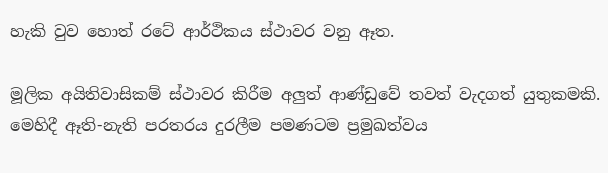හැකි වුව හොත් රටේ ආර්ථිකය ස්ථාවර වනු ඈත.

මූලික අයිතිවාසිකම් ස්ථාවර කිරීම අලුත් ආණ්ඩුවේ තවත් වැදගත් යුතුකමකි. මෙහිදී ඈති-නැති පරතරය දුරලීම පමණටම ප්‍රමුඛත්වය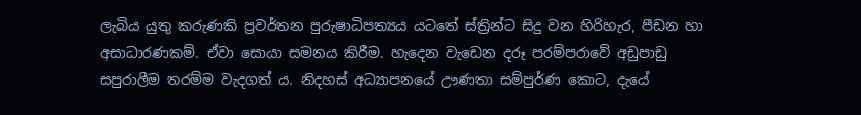ලැබිය යුතු කරුණකි ප්‍රවර්තන පුරුෂාධිපත්‍යය යටතේ ස්ත්‍රින්ට සිදු වන හිරිහැර, පීඩන හා අසාධාරණකම්. ඒවා සොයා සමනය කිරීම. හැදෙන වැඩෙන දරූ පරම්පරාවේ අඩුපාඩු සපුරාලීම තරම්ම වැදගත් ය. නිදහස් අධ්‍යාපනයේ ඌණතා සම්පුර්ණ කොට, දැයේ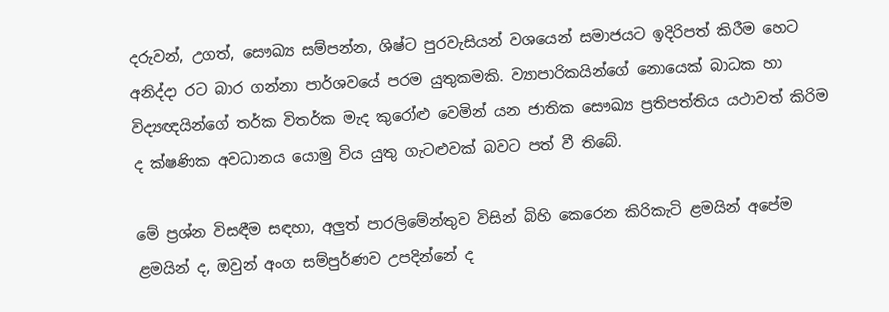දරුවන්, උගත්, සෞඛ්‍ය සම්පන්න, ශිෂ්ට පුරවැසියන් වශයෙන් සමාජයට ඉදිරිපත් කිරීම හෙට අනිද්දා රට බාර ගන්නා පාර්ශවයේ පරම යුතුකමකි. ව්‍යාපාරිකයින්ගේ නොයෙක් බාධක හා විද්‍යඥයින්ගේ තර්ක විතර්ක මැද කුරෝළු වෙමින් යන ජාතික සෞඛ්‍ය ප්‍රතිපත්තිය යථාවත් කිරිම ද ක්ෂණික අවධානය යොමු විය යුතු ගැටළුවක් බවට පත් වී තිබේ.

මේ ප්‍රශ්න විසඳීම සඳහා, අලුත් පාරලිමේන්තුව විසින් බිහි කෙරෙන කිරිකැටි ළමයින් අපේම ළමයින් ද, ඔවුන් අංග සම්පුර්ණව උපදින්නේ ද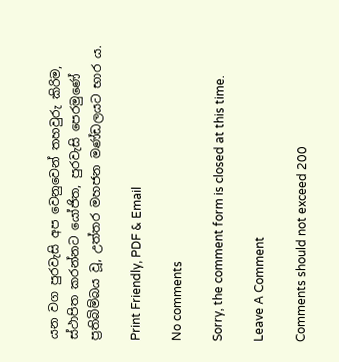යන වග පුරවැසි අප වෙනුවෙන් තහවුරු කිරිම, ස්ථාපිත කරන්නට යෝජිත, පුරවැසි පෙරමුණේ ප්‍රතිබිම්බය වූ, උත්තර මහජන මණ්ඩලයට භාර ය.

Print Friendly, PDF & Email

No comments

Sorry, the comment form is closed at this time.

Leave A Comment

Comments should not exceed 200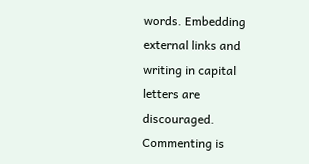words. Embedding external links and writing in capital letters are discouraged. Commenting is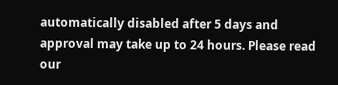automatically disabled after 5 days and approval may take up to 24 hours. Please read our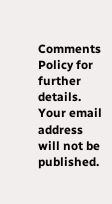Comments Policy for further details. Your email address will not be published.